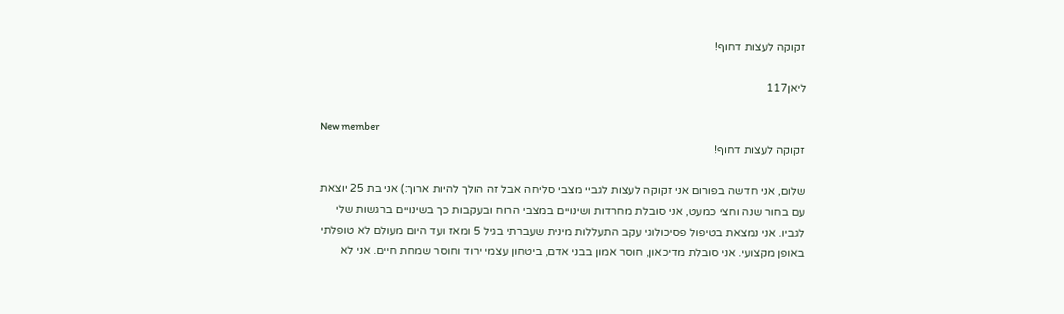זקוקה לעצות דחוף!

ליאן117

New member
זקוקה לעצות דחוף!

שלום, אני חדשה בפורום אני זקוקה לעצות לגביי מצבי סליחה אבל זה הולך להיות ארוך:) אני בת 25 יוצאת עם בחור שנה וחצי כמעט, אני סובלת מחרדות ושינויים במצבי הרוח ובעקבות כך בשינויים ברגשות שלי לגביו. אני נמצאת בטיפול פסיכולוגי עקב התעללות מינית שעברתי בגיל 5 ומאז ועד היום מעולם לא טופלתי באופן מקצועי. אני סובלת מדיכאון, חוסר אמון בבני אדם, ביטחון עצמי ירוד וחוסר שמחת חיים. אני לא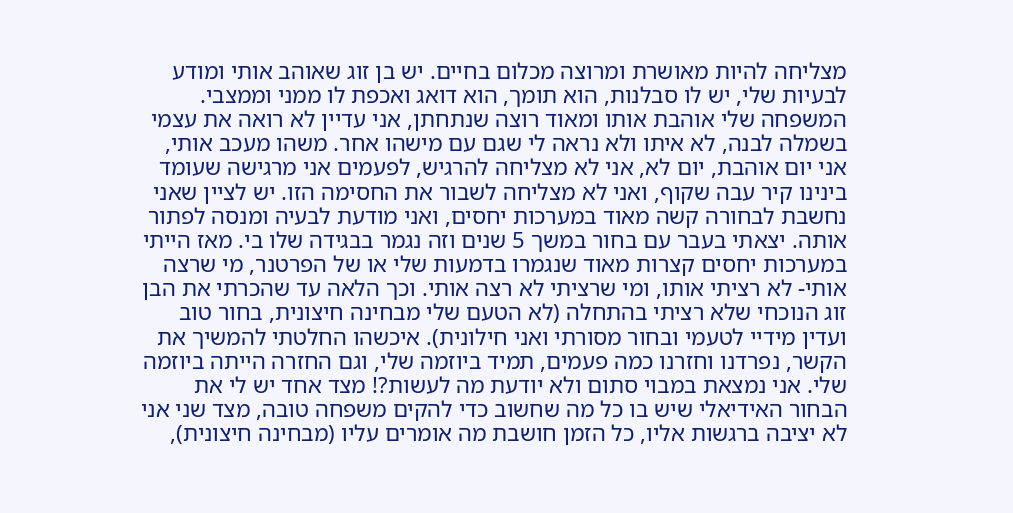מצליחה להיות מאושרת ומרוצה מכלום בחיים. יש בן זוג שאוהב אותי ומודע לבעיות שלי, יש לו סבלנות, הוא תומך, הוא דואג ואכפת לו ממני וממצבי. המשפחה שלי אוהבת אותו ומאוד רוצה שנתחתן, אני עדיין לא רואה את עצמי בשמלה לבנה, לא איתו ולא נראה לי שגם עם מישהו אחר. משהו מעכב אותי, אני יום אוהבת, יום לא, אני לא מצליחה להרגיש, לפעמים אני מרגישה שעומד בינינו קיר עבה שקוף, ואני לא מצליחה לשבור את החסימה הזו. יש לציין שאני נחשבת לבחורה קשה מאוד במערכות יחסים, ואני מודעת לבעיה ומנסה לפתור אותה. יצאתי בעבר עם בחור במשך 5 שנים וזה נגמר בבגידה שלו בי. מאז הייתי במערכות יחסים קצרות מאוד שנגמרו בדמעות שלי או של הפרטנר, מי שרצה אותי- לא רציתי אותו, ומי שרציתי לא רצה אותי. וכך הלאה עד שהכרתי את הבן זוג הנוכחי שלא רציתי בהתחלה (לא הטעם שלי מבחינה חיצונית, בחור טוב ועדין מידיי לטעמי ובחור מסורתי ואני חילונית). איכשהו החלטתי להמשיך את הקשר, נפרדנו וחזרנו כמה פעמים, תמיד ביוזמה שלי, וגם החזרה הייתה ביוזמה שלי. אני נמצאת במבוי סתום ולא יודעת מה לעשות?! מצד אחד יש לי את הבחור האידיאלי שיש בו כל מה שחשוב כדי להקים משפחה טובה, מצד שני אני לא יציבה ברגשות אליו, כל הזמן חושבת מה אומרים עליו (מבחינה חיצונית),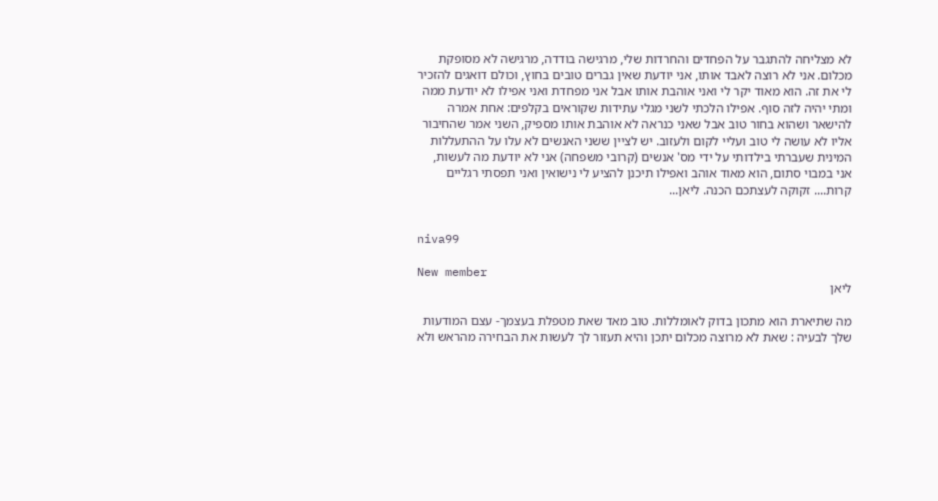לא מצליחה להתגבר על הפחדים והחרדות שלי, מרגישה בודדה, מרגישה לא מסופקת מכלום. אני לא רוצה לאבד אותו, אני יודעת שאין גברים טובים בחוץ, וכולם דואגים להזכיר לי את זה. הוא מאוד יקר לי ואני אוהבת אותו אבל אני מפחדת ואני אפילו לא יודעת ממה ומתי יהיה לזה סוף. אפילו הלכתי לשני מגלי עתידות שקוראים בקלפים: אחת אמרה להישאר ושהוא בחור טוב אבל שאני כנראה לא אוהבת אותו מספיק, השני אמר שהחיבור אליו לא עושה לי טוב ועליי לקום ולעזוב. יש לציין ששני האנשים לא עלו על ההתעללות המינית שעברתי בילדותי על ידי מס' אנשים (קרובי משפחה) אני לא יודעת מה לעשות, אני במבוי סתום, הוא מאוד אוהב ואפילו תיכנן להציע לי נישואין ואני תפסתי רגליים קרות.... זקוקה לעצתכם הכנה. ליאן...


niva99

New member
ליאן

מה שתיארת הוא מתכון בדוק לאומללות. טוב מאד שאת מטפלת בעצמך- עצם המודעות שלך לבעיה : שאת לא מרוצה מכלום יתכן והיא תעזור לך לעשות את הבחירה מהראש ולא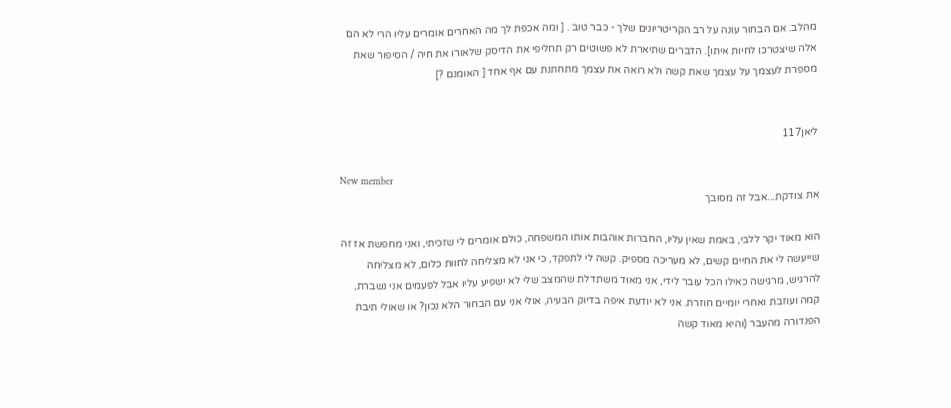מהלב. אם הבחור עונה על רב הקריטריונים שלך - כבר טוב . [ ומה אכפת לך מה האחרים אומרים עליו הרי לא הם אלה שיצטרכו לחיות איתו]. הדברים שתיארת לא פשוטים רק תחליפי את הדיסק שלאורו את חיה / הסיפור שאת מספרת לעצמך על עצמך שאת קשה ולא רואה את עצמך מתחתנת עם אף אחד [ האומנם ?]


ליאן117

New member
את צודקת...אבל זה מסובך

הוא מאוד יקר ללבי, באמת שאין עליו, החברות אוהבות אותו המשפחה, כולם אומרים לי שזכיתי, ואני מחפשת אז זה שייעשה לי את החיים קשים, לא מעריכה מספיק. קשה לי לתפקד, כי אני לא מצליחה לחוות כלום, לא מצליחה להרגיש, מרגישה כאילו הכל עובר לידי, אני מאוד משתדלת שהמצב שלי לא ישפיע עליו אבל לפעמים אני נשברת, קמה ועוזבת ואחרי יומיים חוזרת. אני לא יודעת איפה בדיוק הבעיה, אולי אני עם הבחור הלא נכון? או שאולי תיבת הפנדורה מהעבר (והיא מאוד קשה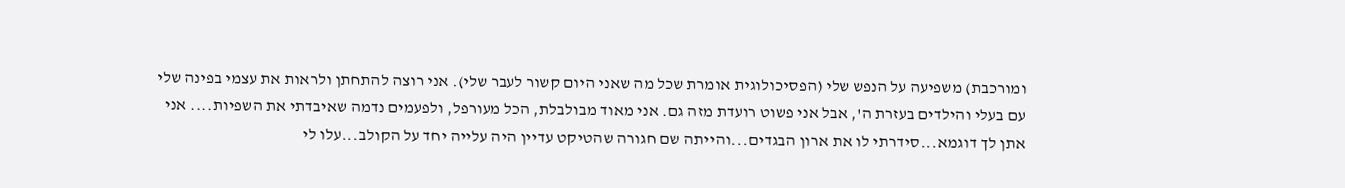ומורכבת) משפיעה על הנפש שלי (הפסיכולוגית אומרת שכל מה שאני היום קשור לעבר שלי). אני רוצה להתחתן ולראות את עצמי בפינה שלי עם בעלי והילדים בעזרת ה', אבל אני פשוט רועדת מזה גם. אני מאוד מבולבלת, הכל מעורפל, ולפעמים נדמה שאיבדתי את השפיות.... אני אתן לך דוגמא...סידרתי לו את ארון הבגדים...והייתה שם חגורה שהטיקט עדיין היה עלייה יחד על הקולב...עלו לי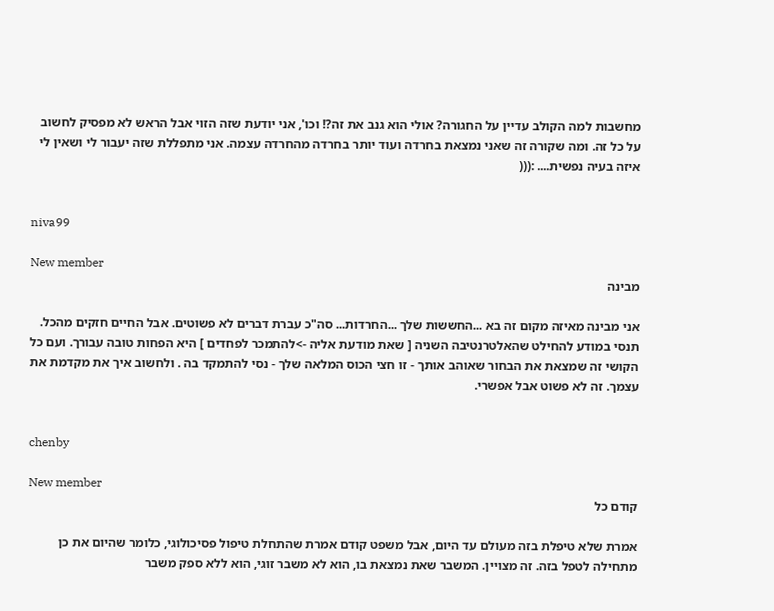מחשבות למה הקולב עדיין על החגורה? אולי הוא גנב את זה?! וכו', אני יודעת שזה הזוי אבל הראש לא מפסיק לחשוב על כל זה. ומה שקורה זה שאני נמצאת בחרדה ועוד יותר בחרדה מהחרדה עצמה. אני מתפללת שזה יעבור לי ושאין לי איזה בעיה נפשית.... :(((


niva99

New member
מבינה

אני מבינה מאיזה מקום זה בא ...החששות שלך ...החרדות... סה"כ עברת דברים לא פשוטים. אבל החיים חזקים מהכל. תנסי במודע להחילט שהאלטרנטיבה השניה [ שאת מודעת אליה ->להתמכר לפחדים ] היא הפחות טובה עבורך. ועם כל הקושי זה שמצאת את הבחור שאוהב אותך - זו חצי הכוס המלאה שלך - נסי להתמקד בה . ולחשוב איך את מקדמת את עצמך. זה לא פשוט אבל אפשרי.


chenby

New member
קודם כל

אמרת שלא טיפלת בזה מעולם עד היום, אבל משפט קודם אמרת שהתחלת טיפול פסיכולוגי, כלומר שהיום את כן מתחילה לטפל בזה. זה מצויין. המשבר שאת נמצאת בו, הוא לא משבר זוגי, הוא ללא ספק משבר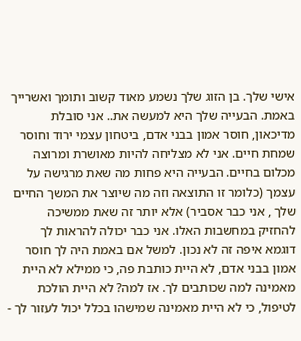אישי שלך. בן הזוג שלך נשמע מאוד קשוב ותומך ואשרייך באמת. הבעייה שלך היא למעשה את.. אני סובלת מדיכאון, חוסר אמון בבני אדם, ביטחון עצמי ירוד וחוסר שמחת חיים. אני לא מצליחה להיות מאושרת ומרוצה מכלום בחיים. הבעייה היא פחות מה שאת מרגישה על עצמך (כלומר זו התוצאה וזה מה שיוצר את המשך החיים שלך , אני כבר אסביר) אלא יותר זה שאת ממשיכה להחזיק במחשבות האלו. אני כבר יכולה להראות לך דוגמא איפה זה לא נכון. למשל אם באמת היה לך חוסר אמון בבני אדם, לא היית כותבת פה, כי ממילא לא היית מאמינה למה שכותבים לך. אז למה? לא היית הולכת לטיפול, כי לא היית מאמינה שמישהו בכלל יכול לעזור לך -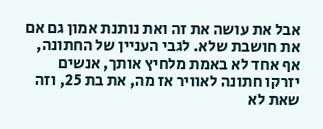אבל את עושה את זה ואת נותנת אמון גם אם את חושבת שלא. לגבי העניין של החתונה, אף אחד לא באמת מלחיץ אותך, אנשים יזרקו חתונה לאוויר אז מה, את בת 25, וזה שאת לא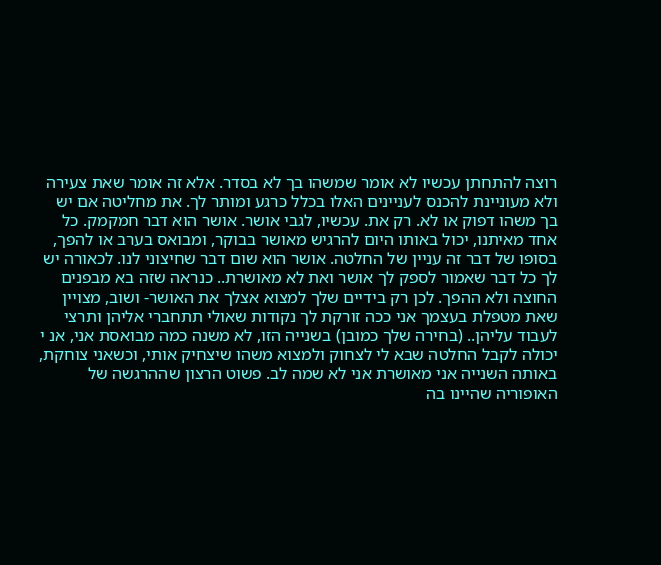רוצה להתחתן עכשיו לא אומר שמשהו בך לא בסדר. אלא זה אומר שאת צעירה ולא מעוניינת להכנס לעניינים האלו בכלל כרגע ומותר לך. את מחליטה אם יש בך משהו דפוק או לא. רק את. עכשיו, לגבי אושר. אושר הוא דבר חמקמק. כל אחד מאיתנו, יכול באותו היום להרגיש מאושר בבוקר, ומבואס בערב או להפך, בסופו של דבר זה עניין של החלטה. אושר הוא שום דבר שחיצוני לנו. לכאורה יש לך כל דבר שאמור לספק לך אושר ואת לא מאושרת.. כנראה שזה בא מבפנים החוצה ולא ההפך. לכן רק בידיים שלך למצוא אצלך את האושר- ושוב, מצויין שאת מטפלת בעצמך אני ככה זורקת לך נקודות שאולי תתחברי אליהן ותרצי לעבוד עליהן.. (בחירה שלך כמובן) בשנייה הזו, לא משנה כמה מבואסת אני, אנ י יכולה לקבל החלטה שבא לי לצחוק ולמצוא משהו שיצחיק אותי, וכשאני צוחקת, באותה השנייה אני מאושרת אני לא שמה לב. פשוט הרצון שההרגשה של האופוריה שהיינו בה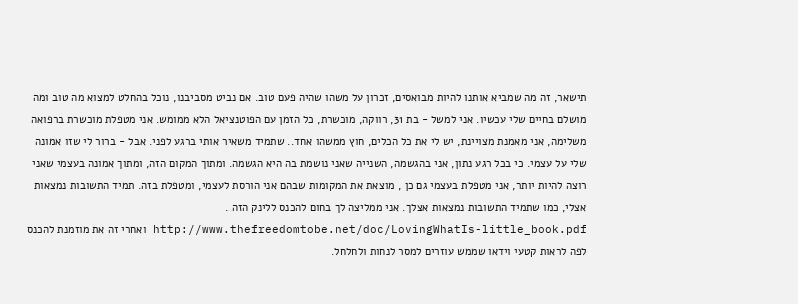תישאר, זה מה שמביא אותנו להיות מבואסים, זכרון על משהו שהיה פעם טוב. אם נביט מסביבנו, נוכל בהחלט למצוא מה טוב ומה מושלם בחיים שלי עכשיו. אני למשל - בת 31, רווקה, מוכשרת, כל הזמן עם הפוטנציאל הלא ממומש. אני מטפלת מוכשרת ברפואה משלימה, אני מאמנת מצויינת, יש לי את כל הכלים, חוץ ממשהו אחד.. שתמיד משאיר אותי ברגע לפני. אבל - ברור לי שזו אמונה שלי על עצמי. כי בכל רגע נתון, אני בהגשמה, השנייה שאני נושמת בה היא הגשמה. ומתוך המקום הזה, ומתוך אמונה בעצמי שאני רוצה להיות יותר, אני מטפלת בעצמי גם כן , מוצאת את המקומות שבהם אני הורסת לעצמי, ומטפלת בזה. תמיד התשובות נמצאות אצלי, כמו שתמיד התשובות נמצאות אצלך. אני ממליצה לך בחום להכנס ללינק הזה . http://www.thefreedomtobe.net/doc/LovingWhatIs-little_book.pdf ואחרי זה את מוזמנת להכנס לפה לראות קטעי וידאו שממש עוזרים למסר לנחות ולחלחל.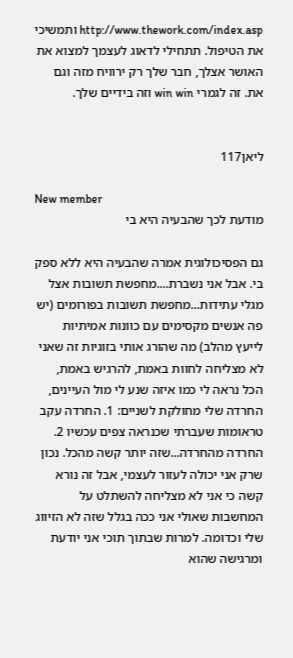http://www.thework.com/index.asp ותמשיכי את הטיפול. תתחילי לדאוג לעצמך למצוא את האושר אצלך, חבר שלך רק ירוויח מזה וגם את. זה לגמרי win win וזה בידיים שלך.


ליאן117

New member
מודעת לכך שהבעיה היא בי

גם הפסיכולוגית אמרה שהבעיה היא ללא ספק בי. אבל אני נשברת....מחפשת תשובות אצל מגלי עתידות...מחפשת תשובות בפורומים (יש פה אנשים מקסימים עם כוונות אמיתיות לייעץ מהלב) מה שהורג אותי בזוגיות זה שאני לא מצליחה לחוות באמת, להרגיש באמת, הכל נראה לי כמו איזה שנע לי מול העיינים, החרדה שלי מחולקת לשניים: 1. החרדה עקב טראומות שעברתי שכנראה צפים עכשיו 2. החרדה מהחרדה...שזה יותר קשה מהכל. נכון שרק אני יכולה לעזור לעצמי, אבל זה נורא קשה כי אני לא מצליחה להשתלט על המחשבות שאולי אני ככה בגלל שזה לא הזיווג שלי וכדומה. למרות שבתוך תוכי אני יודעת ומרגישה שהוא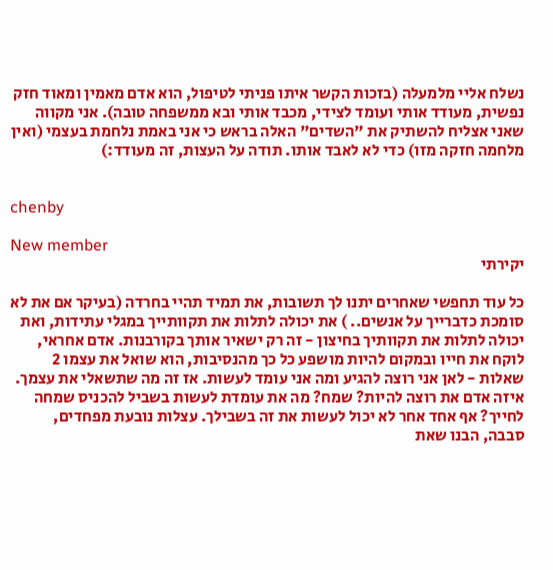נשלח אליי מלמעלה (בזכות הקשר איתו פניתי לטיפול, הוא אדם מאמין ומאוד חזק נפשית, מעודד אותי ועומד לצידי, מכבד אותי ובא ממשפחה טובה). אני מקווה שאני אצליח להשתיק את "השדים" האלה בראש כי אני באמת נלחמת בעצמי (ואין מלחמה חזקה מזו) כדי לא לאבד אותו. תודה על העצות, זה מעודד:)


chenby

New member
יקירתי

כל עוד תחפשי שאחרים יתנו לך תשובות, את תמיד תהיי בחרדה (בעיקר אם את לא סומכת כדברייך על אנשים.. ) את יכולה לתלות את תקוותייך במגלי עתידות, ואת יכולה לתלות את תקוותיך בחיצון - זה רק ישאיר אותך בקורבנות. אדם אחראי, לוקח את חייו ובמקום להיות מושפע כל כך מהנסיבות, הוא שואל את עצמו 2 שאלות - לאן אני רוצה להגיע ומה אני עומד לעשות. אז זה מה שתשאלי את עצמך. איזה אדם את רוצה להיות? שמח? מה את עומדת לעשות בשביל להכניס שמחה לחייך? אף אחד אחר לא יכול לעשות את זה בשבילך. עצלות נובעת מפחדים, סבבה, הבנו שאת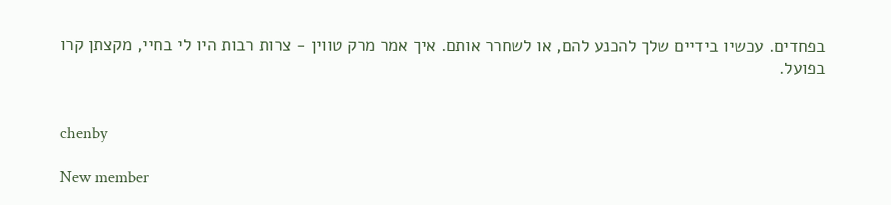בפחדים. עכשיו בידיים שלך להכנע להם, או לשחרר אותם. איך אמר מרק טווין - צרות רבות היו לי בחיי, מקצתן קרו בפועל.


chenby

New member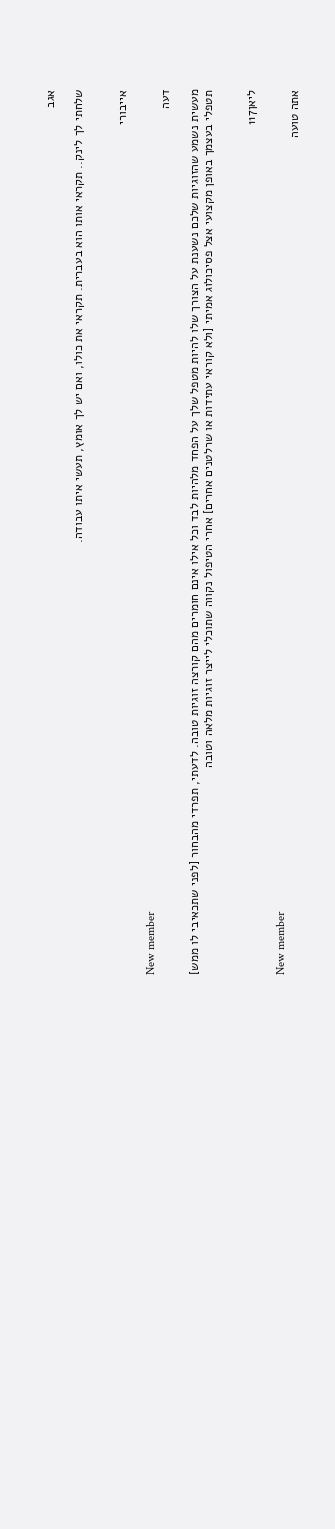אגב

שלחתי לך לינק.. תקראי אותו הוא בעברית. תקראי את כולו, ואם יש לך אומץ, תעשי איתו עבודה.


אייבורי

New member
דעה

מעשית נשמע שהזוגיות שלכם נשענת על הצורך שלו להיות מטפל שלך על הפחד מלהיות לבד וכל אילו אינם חומרים מהם קורצה זוגיות טובה. לדעתי, תפרדי מהבחור [לפני שתכאיבי לו ממש] תטפלי בעצמך באופן מקצועי אצל פסיכולוג אמיתי [ולא קוראי עתידות או שרלטנים אחרים] אחרי הטיפול נקווה שתוכלי לייצר זוגיות מלאה וטובה


ליאן117

New member
אתה טועה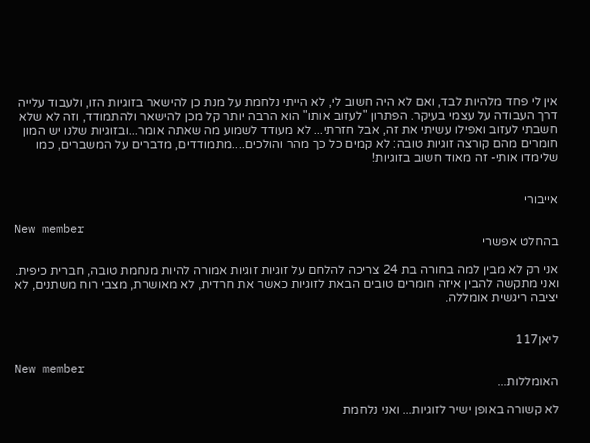אין לי פחד מלהיות לבד, ואם לא היה חשוב לי, לא הייתי נלחמת על מנת כן להישאר בזוגיות הזו, ולעבוד עלייה דרך העבודה על עצמי בעיקר. הפתרון "לעזוב אותו" הוא הרבה יותר קל מכן להישאר ולהתמודד, וזה לא שלא חשבתי לעזוב ואפילו עשיתי את זה, אבל חזרתי... לא מעודד לשמוע מה שאתה אומר...ובזוגיות שלנו יש המון חומרים מהם קורצה זוגיות טובה: לא קמים כל כך מהר והולכים....מתמודדים, מדברים על המשברים, כמו שלימדו אותי- זה מאוד חשוב בזוגיות!


אייבורי

New member
בהחלט אפשרי

אני רק לא מבין למה בחורה בת 24 צריכה להלחם על זוגיות זוגיות אמורה להיות מנחמת טובה, חברית כיפית. ואני מתקשה להבין איזה חומרים טובים הבאת לזוגיות כאשר את חרדית, לא מאושרת, מצבי רוח משתנים, לא יציבה ריגשית אומללה.


ליאן117

New member
האומללות...

לא קשורה באופן ישיר לזוגיות... ואני נלחמת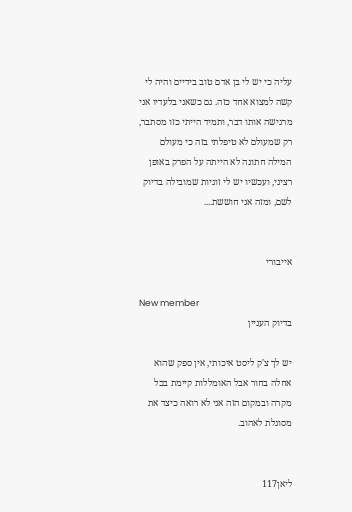עליה כי יש לי בן אדם טוב בידיים והיה לי קשה למצוא אחד כזה. גם כשאני בלעדיו אני מרגישה אותו דבר, ותמיד הייתי כזו מסתבר, רק שמעולם לא טיפלתי בזה כי מעולם המילה חתונה לא הייתה על הפרק באופן רציני, ועכשיו יש לי זוגיות שמובילה בדיוק לשם, ומזה אני חוששת....


אייבורי

New member
בדיוק העניין

יש לך צ'ק ליסט איכותי, אין ספק שהוא אחלה בחור אבל האומללות קיימת בכל מקרה ובמקום הזה אני לא רואה כיצד את מסוגלת לאהוב.


ליאן117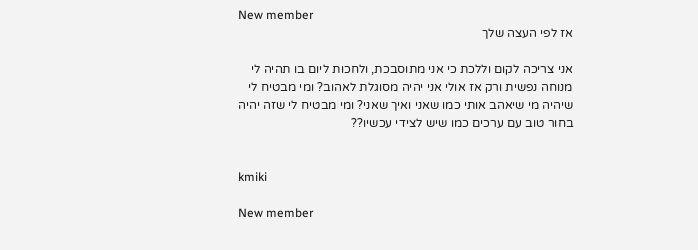New member
אז לפי העצה שלך

אני צריכה לקום וללכת כי אני מתוסבכת, ולחכות ליום בו תהיה לי מנוחה נפשית ורק אז אולי אני יהיה מסוגלת לאהוב? ומי מבטיח לי שיהיה מי שיאהב אותי כמו שאני ואיך שאני? ומי מבטיח לי שזה יהיה בחור טוב עם ערכים כמו שיש לצידי עכשיו??


kmiki

New member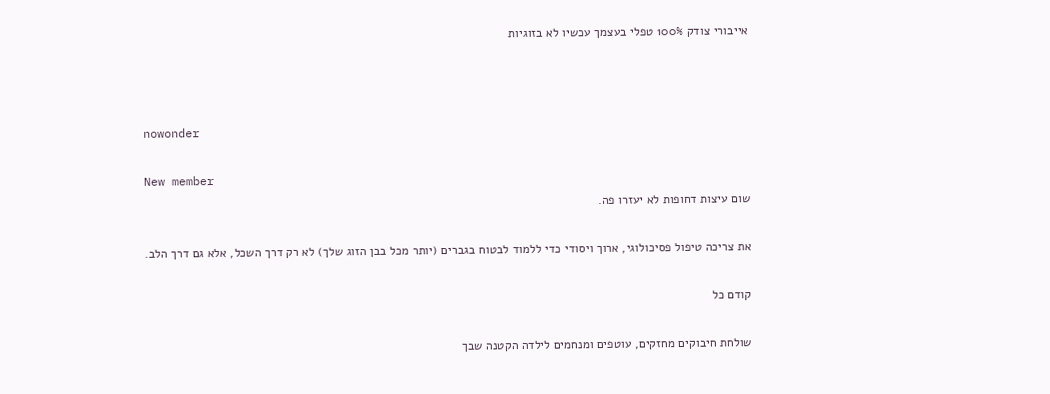אייבורי צודק 100% טפלי בעצמך עכשיו לא בזוגיות



nowonder

New member
שום עיצות דחופות לא יעזרו פה.

את צריכה טיפול פסיכולוגי, ארוך ויסודי כדי ללמוד לבטוח בגברים (יותר מכל בבן הזוג שלך) לא רק דרך השכל, אלא גם דרך הלב.

קודם כל

שולחת חיבוקים מחזקים, עוטפים ומנחמים לילדה הקטנה שבך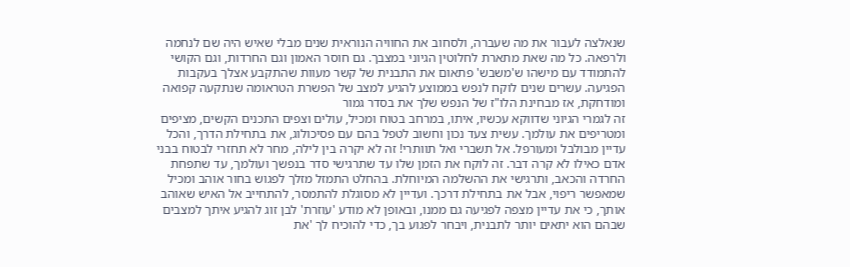שנאלצה לעבור את מה שעברה, ולסחוב את החוויה הנוראית שנים מבלי שאיש היה שם לנחמה ולרפאה. כל מה שאת מתארת לחלוטין הגיוני במצבך. גם חוסר האמון וגם החרדות, וגם הקושי להתמודד עם מישהו ש'משבש' פתאום את התבנית של קשר מעוות שהתקבע אצלך בעקבות הפגיעה. עשרים שנים לוקח לנפש בממוצע להגיע למצב של הפשרת הטראומה שנתקעה קפואה ומודחקת, אז מבחינת הלו"ז של הנפש שלך את בסדר גמור
זה לגמרי הגיוני שדווקא עכשיו, איתו, במרחב בטוח ומכיל, עולים וצפים התכנים הקשים, מציפים ומטריפים את עולמך. עשית צעד נכון וחשוב לטפל בהם עם פסיכולוג, את בתחילת הדרך, והכל עדיין מבולבל ומעורפל. אל תשברי ואל תוותרי! זה לא יקרה בין לילה, מחר לא תחזרי לבטוח בבני אדם כאילו לא קרה דבר. זה לוקח את הזמן שלו עד שתרגישי סדר בנפשך ועולמך, עד שתפחת החרדה והכאב, ותרגישי את ההשלמה המיוחלת. בהחלט התמזל מזלך לפגוש בחור אוהב ומכיל שמאפשר ריפוי, אבל את בתחילת דרכך. ועדיין לא מסוגלת להתמסר, להתחייב אל האיש שאוהב אותך, כי את עדיין מצפה לפגיעה גם ממנו, ובאופן לא מודע 'עוזרת' לבן זוג להגיע איתך למצבים שבהם הוא יתאים יותר לתבנית, ויבחר לפגוע בך, כדי להוכיח לך 'את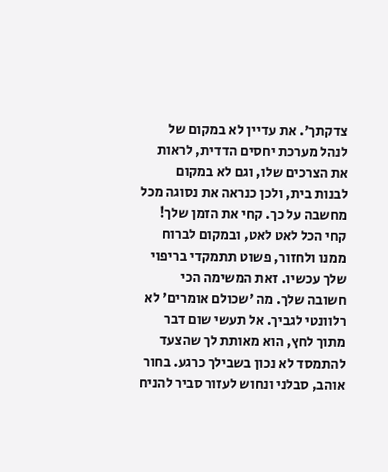צדקתך'. את עדיין לא במקום של לנהל מערכת יחסים הדדית, לראות את הצרכים שלו, וגם לא במקום לבנות בית, ולכן כנראה את נסוגה מכל מחשבה על כך. קחי את הזמן שלך! קחי הכל לאט לאט, ובמקום לברוח ממנו ולחזור, פשוט תתמקדי בריפוי שלך עכשיו. זאת המשימה הכי חשובה שלך. מה 'שכולם אומרים' לא רלוונטי לגביך. אל תעשי שום דבר מתוך לחץ, הוא מאותת לך שהצעד להתמסד לא נכון בשבילך כרגע. בחור אוהב, סבלני ונחוש לעזור סביר להניח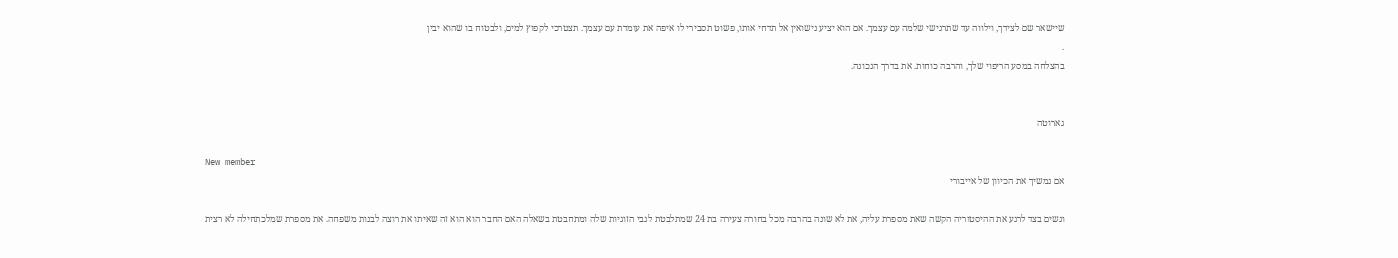שיישאר שם לצידך, וילווה עד שתרגישי שלמה עם עצמך. אם הוא יציע נישואין אל תדחי אותו, פשוט תסבירי לו איפה את עומדת עם עצמך. תצטרכי לקפוץ למים, ולבטוח בו שהוא יבין
.
בהצלחה במסע הריפוי שלך, והרבה כוחות. את בדרך הנכונה.


גארוטה

New member
אם נמשיך את הכיוון של אייבורי

ונשים בצד לרגע את ההיסטוריה הקשה שאת מספרת עליה, את לא שונה בהרבה מכל בחורה צעירה בת 24 שמתלבטת לגבי הזוגיות שלה ומתחבטת בשאלה האם החבר הוא הוא זה שאיתו את רוצה לבנות משפחה. את מספרת שמלכתחילה לא רצית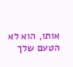אותו, הוא לא הטעם שלך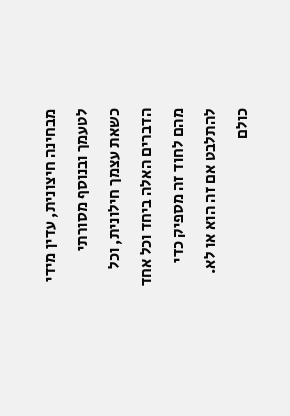מבחינה חיצונית, עדין מידי לטעמך ובנוסף מסורתי כשאת עצמך חילונית, וכל הדברים האלה ביחד וכל אחד מהם לחוד זה מספיק כדי להתלבט אם זה הוא או לא. כולם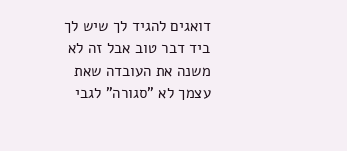דואגים להגיד לך שיש לך ביד דבר טוב אבל זה לא משנה את העובדה שאת עצמך לא "סגורה" לגבי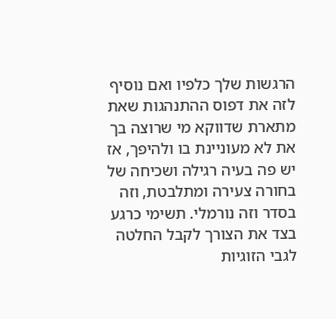הרגשות שלך כלפיו ואם נוסיף לזה את דפוס ההתנהגות שאת מתארת שדווקא מי שרוצה בך את לא מעוניינת בו ולהיפך, אז יש פה בעיה רגילה ושכיחה של בחורה צעירה ומתלבטת, וזה בסדר וזה נורמלי. תשימי כרגע בצד את הצורך לקבל החלטה לגבי הזוגיות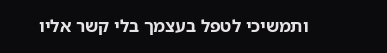ותמשיכי לטפל בעצמך בלי קשר אליו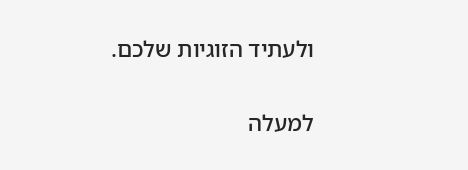ולעתיד הזוגיות שלכם.

למעלה